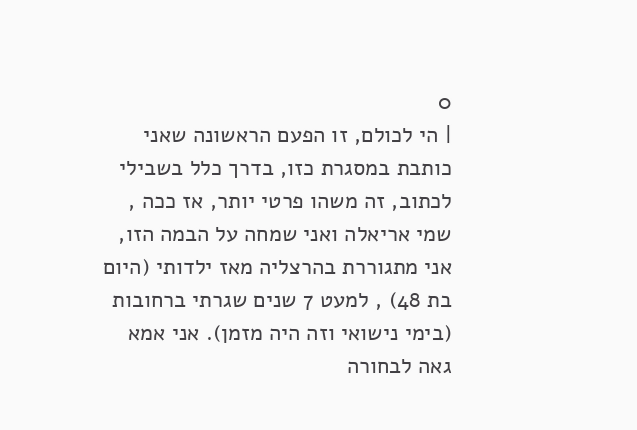0
| הי לכולם, זו הפעם הראשונה שאני כותבת במסגרת כזו, בדרך כלל בשבילי לכתוב, זה משהו פרטי יותר, אז ככה , שמי אריאלה ואני שמחה על הבמה הזו, אני מתגוררת בהרצליה מאז ילדותי (היום בת 48) , למעט 7 שנים שגרתי ברחובות (בימי נישואי וזה היה מזמן). אני אמא גאה לבחורה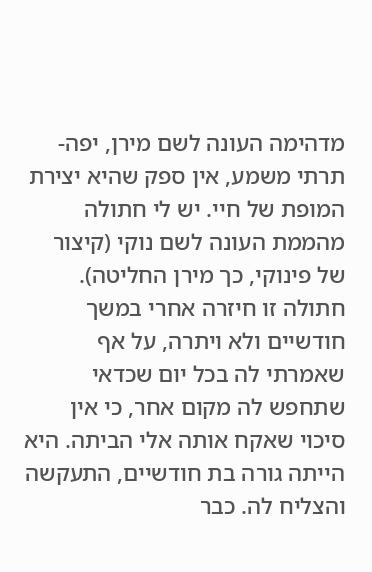מדהימה העונה לשם מירן, יפה- תרתי משמע, אין ספק שהיא יצירת המופת של חיי. יש לי חתולה מהממת העונה לשם נוקי (קיצור של פינוקי, כך מירן החליטה). חתולה זו חיזרה אחרי במשך חודשיים ולא ויתרה, על אף שאמרתי לה בכל יום שכדאי שתחפש לה מקום אחר, כי אין סיכוי שאקח אותה אלי הביתה. היא הייתה גורה בת חודשיים, התעקשה והצליח לה. כבר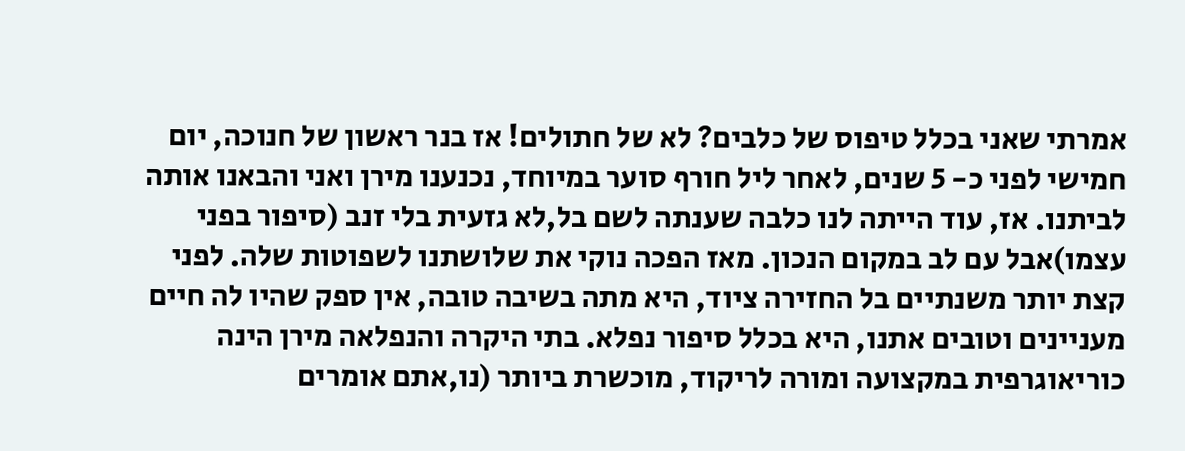אמרתי שאני בכלל טיפוס של כלבים? לא של חתולים! אז בנר ראשון של חנוכה, יום חמישי לפני כ- 5 שנים, לאחר ליל חורף סוער במיוחד, נכנענו מירן ואני והבאנו אותה לביתנו. אז, עוד הייתה לנו כלבה שענתה לשם בל,לא גזעית בלי זנב (סיפור בפני עצמו)אבל עם לב במקום הנכון. מאז הפכה נוקי את שלושתנו לשפוטות שלה. לפני קצת יותר משנתיים בל החזירה ציוד, היא מתה בשיבה טובה, אין ספק שהיו לה חיים מעניינים וטובים אתנו, היא בכלל סיפור נפלא. בתי היקרה והנפלאה מירן הינה כוריאוגרפית במקצועה ומורה לריקוד, מוכשרת ביותר (נו,אתם אומרים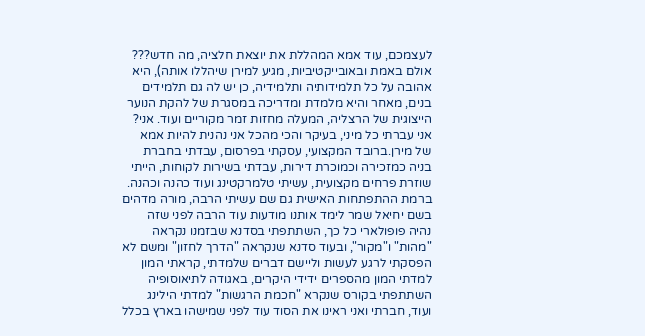לעצמכם, עוד אמא המהללת את יוצאת חלציה, מה חדש??? אולם באמת ובאובייקטיביות, מגיע למירן שיהללו אותה), היא אהובה על כל תלמידותיה ותלמידיה, כן יש לה גם תלמידים בנים, מאחר והיא מלמדת ומדריכה במסגרת של להקת הנוער הייצוגית של הרצליה, המעלה מחזות זמר מקוריים ועוד. אני? אני עברתי כל מיני, בעיקר והכי מהכל אני נהנית להיות אמא של מירן.ברובד המקצועי, עסקתי בפרסום, עבדתי בחברת בניה כמזכירה וכמוכרת דירות, עבדתי בשירות לקוחות, הייתי שוזרת פרחים מקצועית, עשיתי טלמרקטינג ועוד כהנה וכהנה. ברמת ההתפתחות האישית גם שם עשיתי הרבה, מורה מדהים בשם יחיאל שמר לימד אותנו מודעות עוד הרבה לפני שזה נהיה פופולארי כל כך, השתתפתי בסדנא שבזמנו נקראה "מהות" ו"מקור", ובעוד סדנא שנקראה "הדרך לחזון" ומשם לא הפסקתי לרגע לעשות וליישם דברים שלמדתי, קראתי המון למדתי המון מהספרים ידידי היקרים, באגודה לתיאוסופיה השתתפתי בקורס שנקרא "חכמת הרגשות" למדתי הילינג ועוד, חברתי ואני ראינו את הסוד עוד לפני שמישהו בארץ בכלל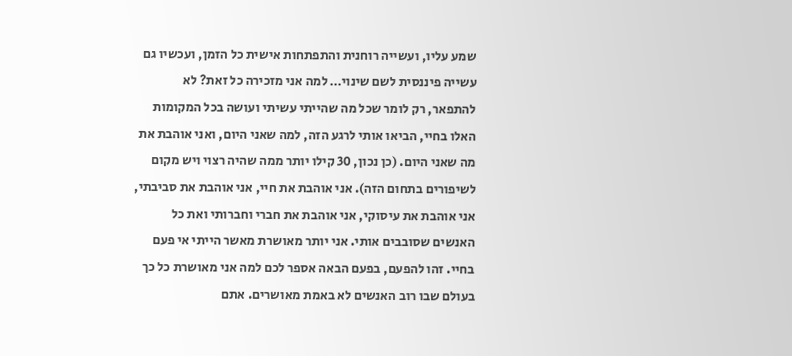שמע עליו, ועשייה רוחנית והתפתחות אישית כל הזמן, ועכשיו גם עשייה פיננסית לשם שינוי… למה אני מזכירה כל זאת? לא להתפאר, רק לומר שכל מה שהייתי עשיתי ועושה בכל המקומות האלו בחיי, הביאו אותי לרגע הזה, למה שאני היום, ואני אוהבת את מה שאני היום. (כן נכון, 30 קילו יותר ממה שהיה רצוי ויש מקום לשיפורים בתחום הזה). אני אוהבת את חיי, אני אוהבת את סביבתי, אני אוהבת את עיסוקי, אני אוהבת את חברי וחברותי ואת כל האנשים שסובבים אותי. אני יותר מאושרת מאשר הייתי אי פעם בחיי. זהו להפעם, בפעם הבאה אספר לכם למה אני מאושרת כל כך בעולם שבו רוב האנשים לא באמת מאושרים. אתם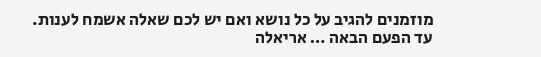מוזמנים להגיב על כל נושא ואם יש לכם שאלה אשמח לענות. עד הפעם הבאה … אריאלה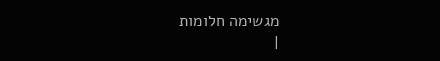מגשימה חלומות
|